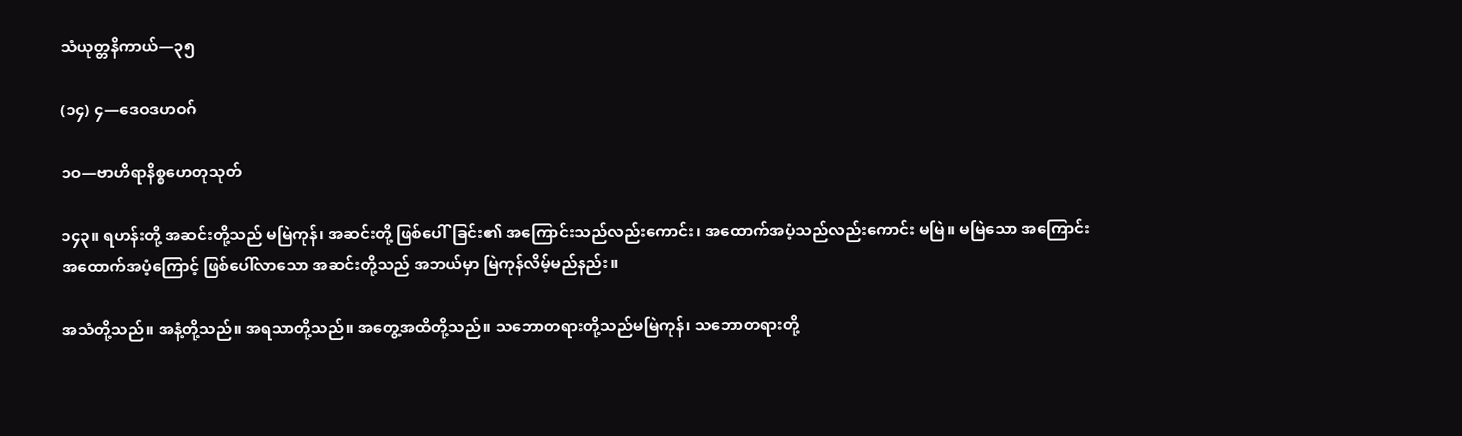သံယုတ္တနိကာယ်—၃၅

(၁၄) ၄—ဒေဝဒဟဝဂ်

၁ဝ—ဗာဟိရာနိစ္စဟေတုသုတ်

၁၄၃။ ရဟန်းတို့ အဆင်းတို့သည် မမြဲကုန်၊ အဆင်းတို့ ဖြစ်ပေါ်ခြင်း၏ အကြောင်းသည်လည်းကောင်း၊ အထောက်အပံ့သည်လည်းကောင်း မမြဲ။ မမြဲသော အကြောင်းအထောက်အပံ့ကြောင့် ဖြစ်ပေါ်လာသော အဆင်းတို့သည် အဘယ်မှာ မြဲကုန်လိမ့်မည်နည်း။

အသံတို့သည်။ အနံ့တို့သည်။ အရသာတို့သည်။ အတွေ့အထိတို့သည်။ သဘောတရားတို့သည်မမြဲကုန်၊ သဘောတရားတို့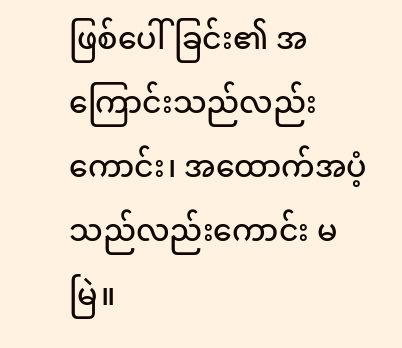ဖြစ်ပေါ်ခြင်း၏ အကြောင်းသည်လည်းကောင်း၊ အထောက်အပံ့သည်လည်းကောင်း မမြဲ။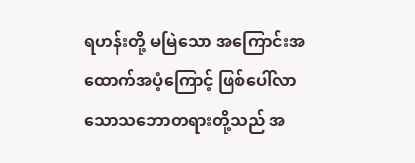ရဟန်းတို့ မမြဲသော အကြောင်းအထောက်အပံ့ကြောင့် ဖြစ်ပေါ်လာသောသဘောတရားတို့သည် အ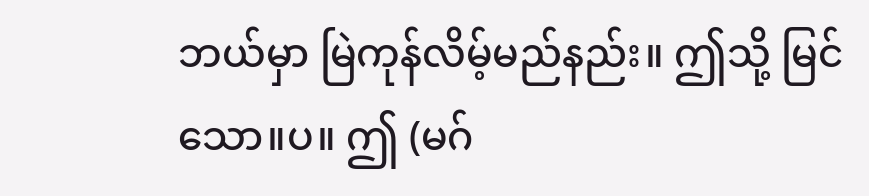ဘယ်မှာ မြဲကုန်လိမ့်မည်နည်း။ ဤသို့ မြင်သော။ပ။ ဤ (မဂ်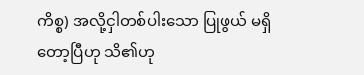ကိစ္စ) အလို့ငှါတစ်ပါးသော ပြုဖွယ် မရှိတော့ပြီဟု သိ၏ဟု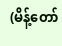(မိန့်တော်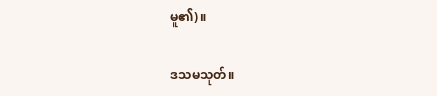မူ၏)။

ဒသမသုတ်။